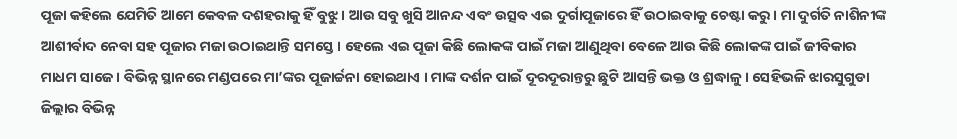ପୂଜା କହିଲେ ଯେମିତି ଆମେ କେବଳ ଦଶହରାକୁ ହିଁ ବୁଝୁ । ଆଉ ସବୁ ଖୁସି ଆନନ୍ଦ ଏବଂ ଉତ୍ସବ ଏଇ ଦୁର୍ଗାପୂଜାରେ ହିଁ ଉଠାଇବାକୁ ଚେଷ୍ଟା କରୁ । ମା ଦୁର୍ଗତି ନାଶିନୀଙ୍କ ଆଶୀର୍ବାଦ ନେବା ସହ ପୂଜାର ମଜା ଉଠାଇଥାନ୍ତି ସମସ୍ତେ । ହେଲେ ଏଇ ପୂଜା କିଛି ଲୋକଙ୍କ ପାଇଁ ମଜା ଆଣୁଥିବା ବେଳେ ଆଉ କିଛି ଲୋକଙ୍କ ପାଇଁ ଜୀବିକାର ମାଧମ ସାଜେ । ବିଭିନ୍ନ ସ୍ଥାନରେ ମଣ୍ଡପରେ ମା’ଙ୍କର ପୂଜାର୍ଚ୍ଚନା ହୋଇଥାଏ । ମାଙ୍କ ଦର୍ଶନ ପାଇଁ ଦୂରଦୂରାନ୍ତରୁ ଛୁଟି ଆସନ୍ତି ଭକ୍ତ ଓ ଶ୍ରଦ୍ଧାଳୁ । ସେହିଭଳି ଝାରସୁଗୁଡା ଜିଲ୍ଲାର ବିଭିନ୍ନ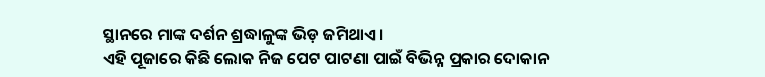ସ୍ଥାନରେ ମାଙ୍କ ଦର୍ଶନ ଶ୍ରଦ୍ଧାଳୁଙ୍କ ଭିଡ଼ ଜମିଥାଏ ।
ଏହି ପୂଜାରେ କିଛି ଲୋକ ନିଜ ପେଟ ପାଟଣା ପାଇଁ ବିଭିନ୍ନ ପ୍ରକାର ଦୋକାନ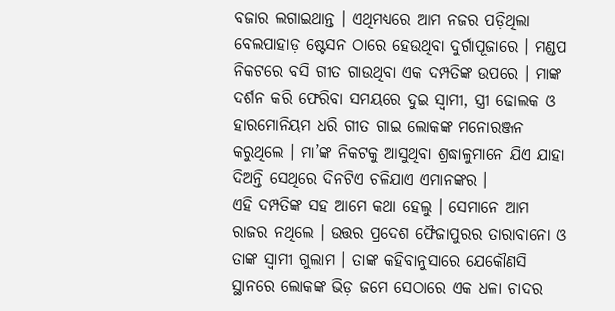ବଜାର ଲଗାଇଥାନ୍ତ । ଏଥିମଧ୍ୟରେ ଆମ ନଜର ପଡ଼ିଥିଲା ବେଲପାହାଡ଼ ଷ୍ଟେସନ ଠାରେ ହେଉଥିବା ଦୁର୍ଗାପୂଜାରେ । ମଣ୍ଡପ ନିକଟରେ ବସି ଗୀତ ଗାଉଥିବା ଏକ ଦମ୍ପତିଙ୍କ ଉପରେ । ମାଙ୍କ ଦର୍ଶନ କରି ଫେରିବା ସମୟରେ ଦୁଇ ସ୍ବାମୀ, ସ୍ତ୍ରୀ ଢୋଲକ ଓ ହାରମୋନିୟମ ଧରି ଗୀତ ଗାଇ ଲୋକଙ୍କ ମନୋରଞ୍ଜନ କରୁଥିଲେ । ମା’ଙ୍କ ନିକଟକୁ ଆସୁଥିବା ଶ୍ରଦ୍ଧାଳୁମାନେ ଯିଏ ଯାହା ଦିଅନ୍ତି ସେଥିରେ ଦିନଟିଏ ଚଳିଯାଏ ଏମାନଙ୍କର ।
ଏହି ଦମ୍ପତିଙ୍କ ସହ ଆମେ କଥା ହେଲୁ । ସେମାନେ ଆମ ରାଜର ନଥିଲେ । ଉତ୍ତର ପ୍ରଦେଶ ଫୈଜାପୁରର ତାରାବାନୋ ଓ ତାଙ୍କ ସ୍ବାମୀ ଗୁଲାମ । ତାଙ୍କ କହିବାନୁସାରେ ଯେକୌଣସି ସ୍ଥାନରେ ଲୋକଙ୍କ ଭିଡ଼ ଜମେ ସେଠାରେ ଏକ ଧଳା ଚାଦର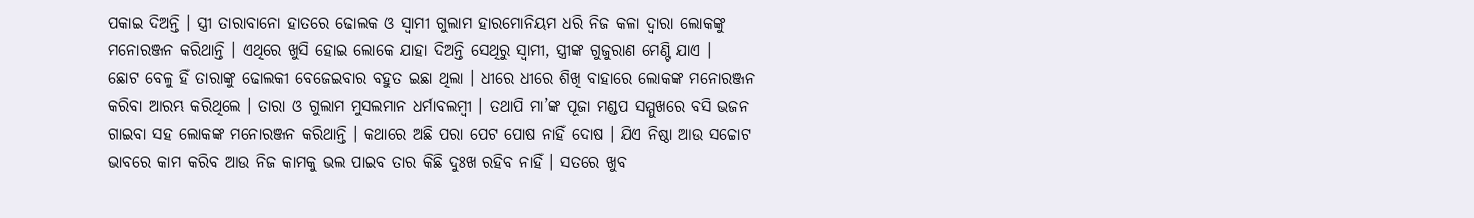ପକାଇ ଦିଅନ୍ତି । ସ୍ତ୍ରୀ ତାରାବାନୋ ହାତରେ ଢୋଲକ ଓ ସ୍ବାମୀ ଗୁଲାମ ହାରମୋନିୟମ ଧରି ନିଜ କଳା ଦ୍ଵାରା ଲୋକଙ୍କୁ ମନୋରଞ୍ଜନ କରିଥାନ୍ତି । ଏଥିରେ ଖୁସି ହୋଇ ଲୋକେ ଯାହା ଦିଅନ୍ତି ସେଥିରୁ ସ୍ବାମୀ, ସ୍ତ୍ରୀଙ୍କ ଗୁଜୁରାଣ ମେଣ୍ଟି ଯାଏ ।
ଛୋଟ ବେଳୁ ହିଁ ତାରାଙ୍କୁ ଢୋଲକୀ ବେଜେଇବାର ବହୁତ ଇଛା ଥିଲା । ଧୀରେ ଧୀରେ ଶିଖି ବାହାରେ ଲୋକଙ୍କ ମନୋରଞ୍ଜନ କରିବା ଆରମ୍ଭ କରିଥିଲେ । ତାରା ଓ ଗୁଲାମ ମୁସଲମାନ ଧର୍ମାବଲମ୍ବୀ । ତଥାପି ମା’ଙ୍କ ପୂଜା ମଣ୍ଡପ ସମ୍ମୁଖରେ ବସି ଭଜନ ଗାଇବା ସହ ଲୋକଙ୍କ ମନୋରଞ୍ଜନ କରିଥାନ୍ତି । କଥାରେ ଅଛି ପରା ପେଟ ପୋଷ ନାହିଁ ଦୋଷ । ଯିଏ ନିଷ୍ଠା ଆଉ ସଚ୍ଚୋଟ ଭାବରେ କାମ କରିବ ଆଉ ନିଜ କାମକୁ ଭଲ ପାଇବ ତାର କିଛି ଦୁଃଖ ରହିବ ନାହିଁ । ସତରେ ଖୁବ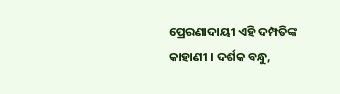ପ୍ରେରଣାଦାୟୀ ଏହି ଦମ୍ପତିଙ୍କ କାହାଣୀ । ଦର୍ଶକ ବନ୍ଧୁ,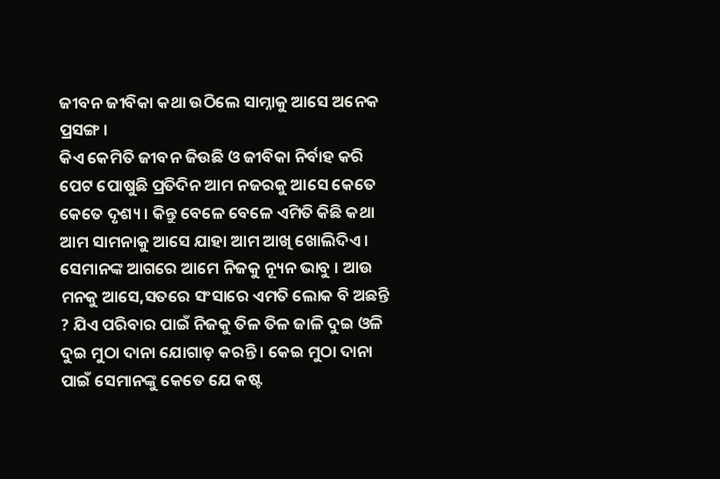ଜୀବନ ଜୀବିକା କଥା ଉଠିଲେ ସାମ୍ନାକୁ ଆସେ ଅନେକ ପ୍ରସଙ୍ଗ ।
କିଏ କେମିତି ଜୀବନ ଜିଉଛି ଓ ଜୀବିକା ନିର୍ବାହ କରି ପେଟ ପୋଷୁଛି ପ୍ରତିଦିନ ଆମ ନଜରକୁ ଆସେ କେତେ କେତେ ଦୃଶ୍ୟ । କିନ୍ତୁ ବେଳେ ବେଳେ ଏମିତି କିଛି କଥା ଆମ ସାମନାକୁ ଆସେ ଯାହା ଆମ ଆଖି ଖୋଲିଦିଏ । ସେମାନଙ୍କ ଆଗରେ ଆମେ ନିଜକୁ ନ୍ୟୂନ ଭାବୁ । ଆଉ ମନକୁ ଆସେ,ସତରେ ସଂସାରେ ଏମତି ଲୋକ ବି ଅଛନ୍ତି ? ଯିଏ ପରିବାର ପାଇଁ ନିଜକୁ ତିଳ ତିଳ ଜାଳି ଦୁଇ ଓଳି ଦୁଇ ମୁଠା ଦାନା ଯୋଗାଡ଼ କରନ୍ତି । କେଇ ମୁଠା ଦାନା ପାଇଁ ସେମାନଙ୍କୁ କେତେ ଯେ କଷ୍ଟ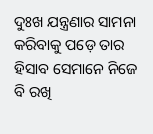ଦୁଃଖ ଯନ୍ତ୍ରଣାର ସାମନା କରିବାକୁ ପଡ଼େ ତାର ହିସାବ ସେମାନେ ନିଜେ ବି ରଖି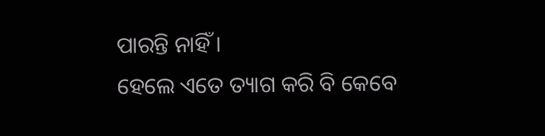ପାରନ୍ତି ନାହିଁ ।
ହେଲେ ଏତେ ତ୍ୟାଗ କରି ବି କେବେ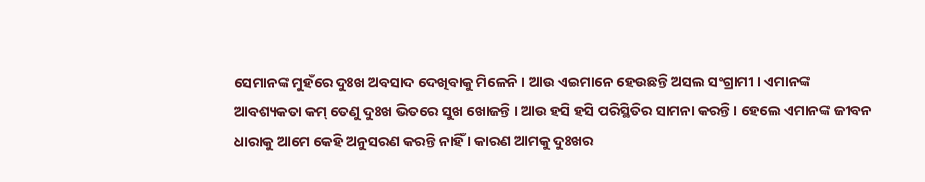ସେମାନଙ୍କ ମୁହଁରେ ଦୁଃଖ ଅବସାଦ ଦେଖିବାକୁ ମିଳେନି । ଆଉ ଏଇମାନେ ହେଉଛନ୍ତି ଅସଲ ସଂଗ୍ରାମୀ । ଏମାନଙ୍କ ଆବଶ୍ୟକତା କମ୍ ତେଣୁ ଦୁଃଖ ଭିତରେ ସୁଖ ଖୋଜନ୍ତି । ଆଉ ହସି ହସି ପରିସ୍ଥିତିର ସାମନା କରନ୍ତି । ହେଲେ ଏମାନଙ୍କ ଜୀବନ ଧାରାକୁ ଆମେ କେହି ଅନୁସରଣ କରନ୍ତି ନାହିଁ । କାରଣ ଆମକୁ ଦୁଃଖର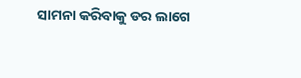ସାମନା କରିବାକୁ ଡର ଲାଗେ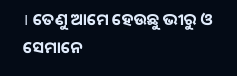। ତେଣୁ ଆମେ ହେଉଛୁ ଭୀରୁ ଓ ସେମାନେ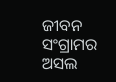ଜୀବନ ସଂଗ୍ରାମର ଅସଲ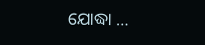ଯୋଦ୍ଧା …